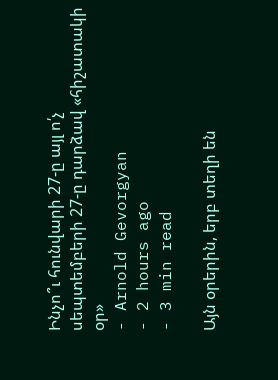Ինչո՞ւ հունվարի 27-ը այլ ո՛չ սեպտեմբերի 27-ը դարձավ «հիշատակի օր»
- Arnold Gevorgyan
- 2 hours ago
- 3 min read

Այն օրերին, երբ տեղի են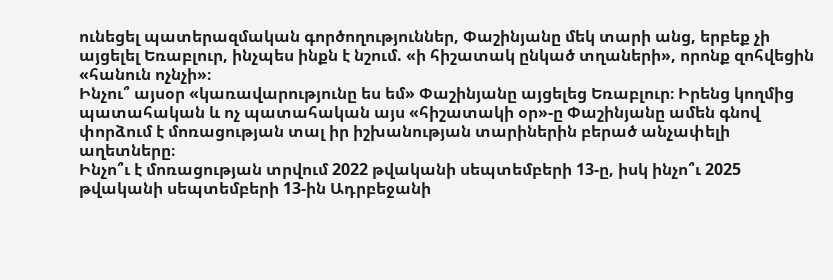ունեցել պատերազմական գործողություններ, Փաշինյանը մեկ տարի անց, երբեք չի այցելել Եռաբլուր, ինչպես ինքն է նշում. «ի հիշատակ ընկած տղաների», որոնք զոհվեցին «հանուն ոչնչի»։
Ինչու՞ այսօր «կառավարությունը ես եմ» Փաշինյանը այցելեց Եռաբլուր։ Իրենց կողմից պատահական և ոչ պատահական այս «հիշատակի օր»-ը Փաշինյանը ամեն գնով փորձում է մոռացության տալ իր իշխանության տարիներին բերած անչափելի աղետները։
Ինչո՞ւ է մոռացության տրվում 2022 թվականի սեպտեմբերի 13-ը, իսկ ինչո՞ւ 2025 թվականի սեպտեմբերի 13-ին Ադրբեջանի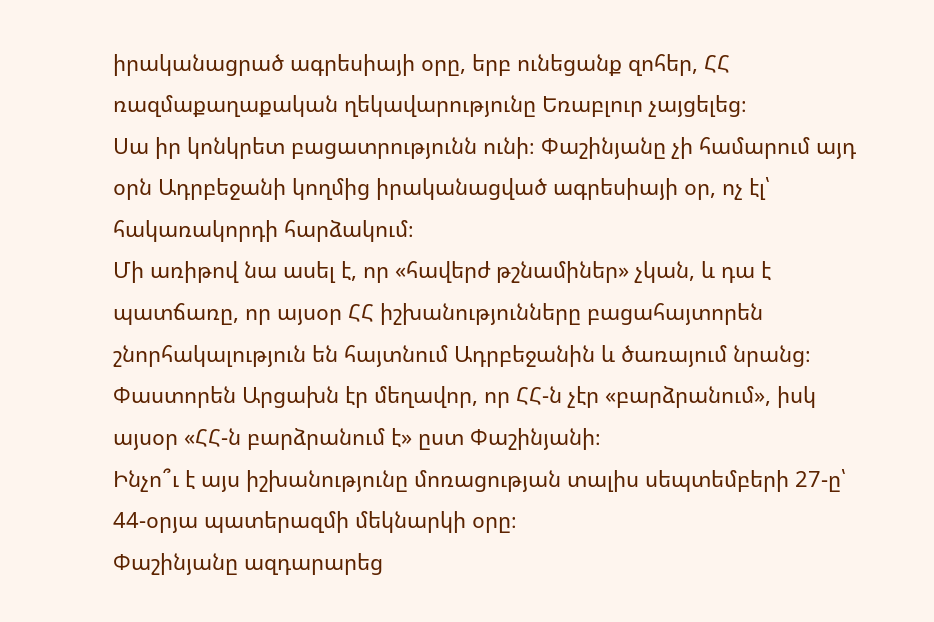իրականացրած ագրեսիայի օրը, երբ ունեցանք զոհեր, ՀՀ ռազմաքաղաքական ղեկավարությունը Եռաբլուր չայցելեց։
Սա իր կոնկրետ բացատրությունն ունի։ Փաշինյանը չի համարում այդ օրն Ադրբեջանի կողմից իրականացված ագրեսիայի օր, ոչ էլ՝ հակառակորդի հարձակում։
Մի առիթով նա ասել է, որ «հավերժ թշնամիներ» չկան, և դա է պատճառը, որ այսօր ՀՀ իշխանությունները բացահայտորեն շնորհակալություն են հայտնում Ադրբեջանին և ծառայում նրանց։
Փաստորեն Արցախն էր մեղավոր, որ ՀՀ-ն չէր «բարձրանում», իսկ այսօր «ՀՀ-ն բարձրանում է» ըստ Փաշինյանի։
Ինչո՞ւ է այս իշխանությունը մոռացության տալիս սեպտեմբերի 27-ը՝ 44-օրյա պատերազմի մեկնարկի օրը։
Փաշինյանը ազդարարեց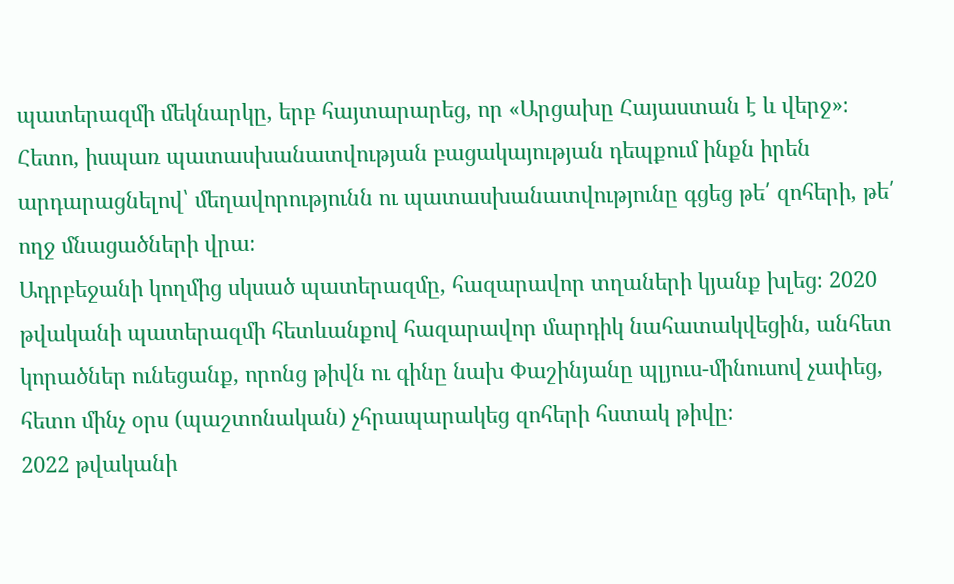պատերազմի մեկնարկը, երբ հայտարարեց, որ «Արցախը Հայաստան է և վերջ»։ Հետո, իսպառ պատասխանատվության բացակայության դեպքում ինքն իրեն արդարացնելով՝ մեղավորությունն ու պատասխանատվությունը գցեց թե՛ զոհերի, թե՛ ողջ մնացածների վրա։
Ադրբեջանի կողմից սկսած պատերազմը, հազարավոր տղաների կյանք խլեց։ 2020 թվականի պատերազմի հետևանքով հազարավոր մարդիկ նահատակվեցին, անհետ կորածներ ունեցանք, որոնց թիվն ու գինը նախ Փաշինյանը պլյուս-մինուսով չափեց, հետո մինչ օրս (պաշտոնական) չհրապարակեց զոհերի հստակ թիվը։
2022 թվականի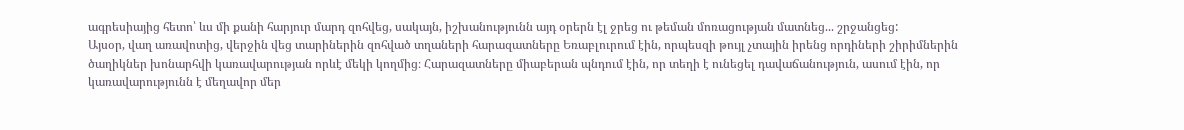ագրեսիայից հետո՝ ևս մի քանի հարյուր մարդ զոհվեց, սակայն, իշխանությունն այդ օրերն էլ ջրեց ու թեման մոռացության մատնեց... շրջանցեց:
Այսօր, վաղ առավոտից, վերջին վեց տարիներին զոհված տղաների հարազատները Եռաբլուրում էին, որպեսզի թույլ չտային իրենց որդիների շիրիմներին ծաղիկներ խոնարհվի կառավարության որևէ մեկի կողմից։ Հարազատները միաբերան պնդում էին, որ տեղի է ունեցել դավաճանություն, ասում էին, որ կառավարությունն է մեղավոր մեր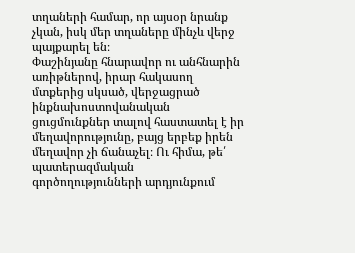տղաների համար, որ այսօր նրանք չկան, իսկ մեր տղաները մինչև վերջ պայքարել են։
Փաշինյանը հնարավոր ու անհնարին առիթներով, իրար հակասող մտքերից սկսած, վերջացրած ինքնախոստովանական ցուցմունքներ տալով հաստատել է իր մեղավորությունը, բայց երբեք իրեն մեղավոր չի ճանաչել։ Ու հիմա, թե՛ պատերազմական գործողությունների արդյունքում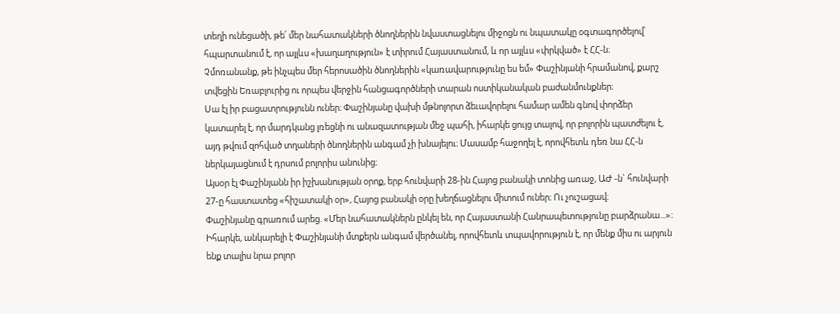տեղի ունեցածի, թե՛ մեր նահատակների ծնողներին նվաստացնելու միջոցն ու նպատակը օգտագործելով՝ հպարտանում է, որ այլևս «խաղաղություն» է տիրում Հայաստանում, և որ այլևս «փրկված» է ՀՀ-ն։
Չմոռանանք, թե ինչպես մեր հերոսածին ծնողներին «կառավարությունը ես եմ» Փաշինյանի հրամանով, քարշ տվեցին Եռաբլուրից ու որպես վերջին հանցագործների տարան ոստիկանական բաժանմունքներ։
Սա էլ իր բացատրությունն ուներ։ Փաշինյանը վախի մթնոլորտ ձեւավորելու համար ամեն գնով փորձեր կատարել է, որ մարդկանց լռեցնի ու անազատության մեջ պահի, իհարկե ցույց տալով, որ բոլորին պատժելու է, այդ թվում զոհված տղաների ծնողներին անգամ չի խնայելու։ Մասամբ հաջողել է, որովհետև դեռ նա ՀՀ-ն ներկայացնում է դրսում բոլորիս անունից։
Այսօր էլ Փաշինյանն իր իշխանության օրոք, երբ հունվարի 28-ին Հայոց բանակի տոնից առաջ, ԱԺ -ն` հունվարի 27-ը հաստատեց «հիշատակի օր», Հայոց բանակի օրը խեղճացնելու միտում ուներ։ Ու չուշացավ։
Փաշինյանը գրառում արեց. «Մեր նահատակներն ընկել են, որ Հայաստանի Հանրապետությունը բարձրանա...»։ Իհարկե, անկարելի է Փաշինյանի մտքերն անգամ վերծանել, որովհետև տպավորություն է, որ մենք միս ու արյուն ենք տալիս նրա բոլոր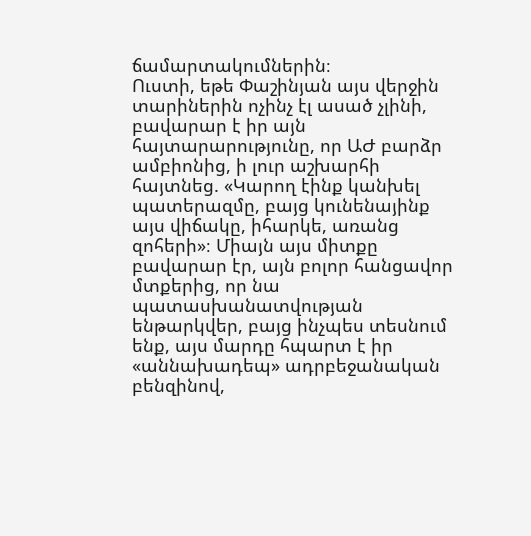ճամարտակումներին։
Ուստի, եթե Փաշինյան այս վերջին տարիներին ոչինչ էլ ասած չլինի, բավարար է իր այն հայտարարությունը, որ ԱԺ բարձր ամբիոնից, ի լուր աշխարհի հայտնեց. «Կարող էինք կանխել պատերազմը, բայց կունենայինք այս վիճակը, իհարկե, առանց զոհերի»։ Միայն այս միտքը բավարար էր, այն բոլոր հանցավոր մտքերից, որ նա պատասխանատվության ենթարկվեր, բայց ինչպես տեսնում ենք, այս մարդը հպարտ է իր «աննախադեպ» ադրբեջանական բենզինով,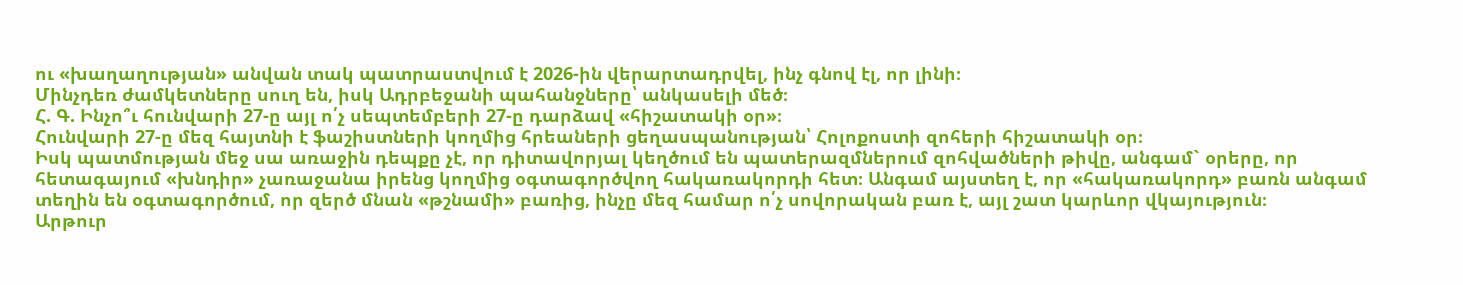ու «խաղաղության» անվան տակ պատրաստվում է 2026-ին վերարտադրվել, ինչ գնով էլ, որ լինի։
Մինչդեռ ժամկետները սուղ են, իսկ Ադրբեջանի պահանջները՝ անկասելի մեծ։
Հ. Գ. Ինչո՞ւ հունվարի 27-ը այլ ո՛չ սեպտեմբերի 27-ը դարձավ «հիշատակի օր»։
Հունվարի 27-ը մեզ հայտնի է ֆաշիստների կողմից հրեաների ցեղասպանության՝ Հոլոքոստի զոհերի հիշատակի օր։
Իսկ պատմության մեջ սա առաջին դեպքը չէ, որ դիտավորյալ կեղծում են պատերազմներում զոհվածների թիվը, անգամ` օրերը, որ հետագայում «խնդիր» չառաջանա իրենց կողմից օգտագործվող հակառակորդի հետ։ Անգամ այստեղ է, որ «հակառակորդ» բառն անգամ տեղին են օգտագործում, որ զերծ մնան «թշնամի» բառից, ինչը մեզ համար ո՛չ սովորական բառ է, այլ շատ կարևոր վկայություն։
Արթուր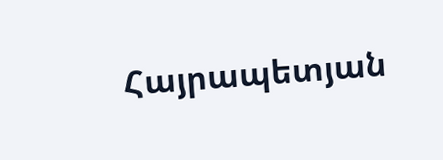Հայրապետյան